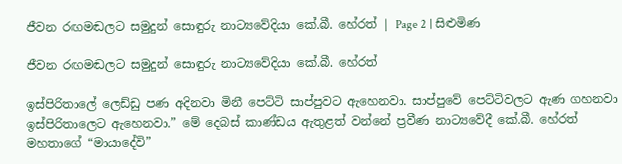ජීවන රඟමඬලට සමුදුන් සොඳුරු නාට්‍යවේදියා කේ.බී. හේරත් | Page 2 | සිළුමිණ

ජීවන රඟමඬලට සමුදුන් සොඳුරු නාට්‍යවේදියා කේ.බී. හේරත්

ඉස්පිරිතාලේ ලෙඩ්ඩු පණ අදිනවා මිනී පෙට්ටි සාප්පුවට ඇහෙනවා. සාප්පුවේ පෙට්ටිවලට ඇණ ගහනවා ඉස්පිරිතාලෙට ඇහෙනවා.” මේ දෙබස් කාණ්ඩය ඇතුළත් වන්නේ ප්‍රවීණ නාට්‍යවේදී කේ.බී. හේරත් මහතාගේ “මායාදේවි”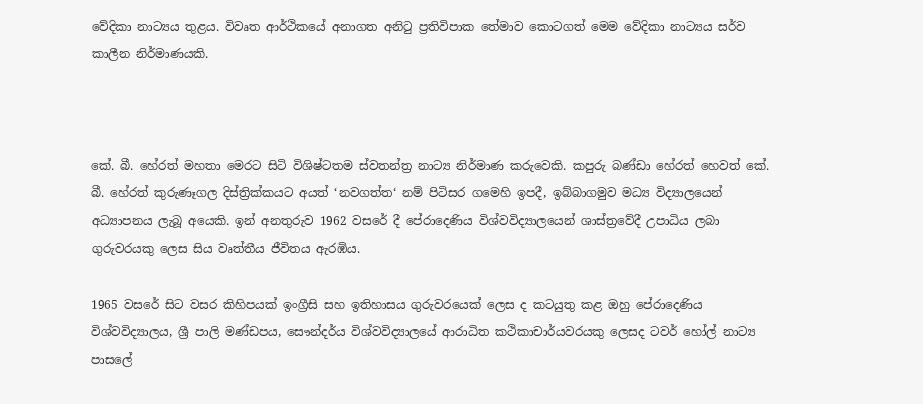වේදිකා නාට්‍යය තුළය. විවෘත ආර්ථිකයේ අනාගත අනිටු ප්‍රතිවිපාක තේමාව කොටගත් මෙම වේදිකා නාට්‍යය සර්ව කාලීන නිර්මාණයකි.



කේ. බී. හේරත් මහතා මෙරට සිටි විශිෂ්ටතම ස්වතන්ත්‍ර නාට්‍ය නිර්මාණ කරුවෙකි. කපුරු බණ්ඩා හේරත් හෙවත් කේ. බී. හේරත් කුරුණෑගල දිස්ත්‍රික්කයට අයත් ‘නවගත්ත‘ නම් පිටිසර ගමෙහි ඉපදී, ඉබ්බාගමුව මධ්‍ය විද්‍යාලයෙන් අධ්‍යාපනය ලැබූ අයෙකි. ඉන් අනතුරුව 1962 වසරේ දී පේරාදෙණිය විශ්වවිද්‍යාලයෙන් ශාස්ත්‍රවේදී උපාධිය ලබා ගුරුවරයකු ලෙස සිය වෘත්තීය ජීවිතය ඇරඹිය.

1965 වසරේ සිට වසර කිහිපයක් ඉංග්‍රීසි සහ ඉතිහාසය ගුරුවරයෙක් ලෙස ද කටයුතු කළ ඔහු පේරාදෙණිය විශ්වවිද්‍යාලය, ශ්‍රී පාලි මණ්ඩපය, සෞන්දර්ය විශ්වවිද්‍යාලයේ ආරාධිත කථිකාචාර්යවරයකු ලෙසද ටවර් හෝල් නාට්‍ය පාසලේ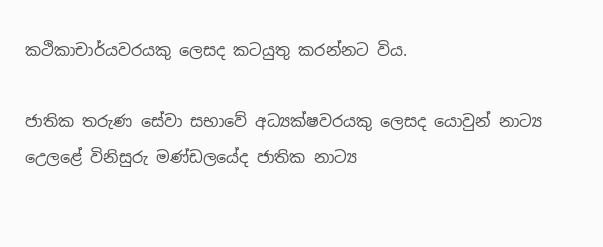කථිකාචාර්යවරයකු ලෙසද කටයුතු කරන්නට විය.

ජාතික තරුණ සේවා සභාවේ අධ්‍යක්ෂවරයකු ලෙසද යොවුන් නාට්‍ය උෙලළේ විනිසුරු මණ්ඩලයේද ජාතික නාට්‍ය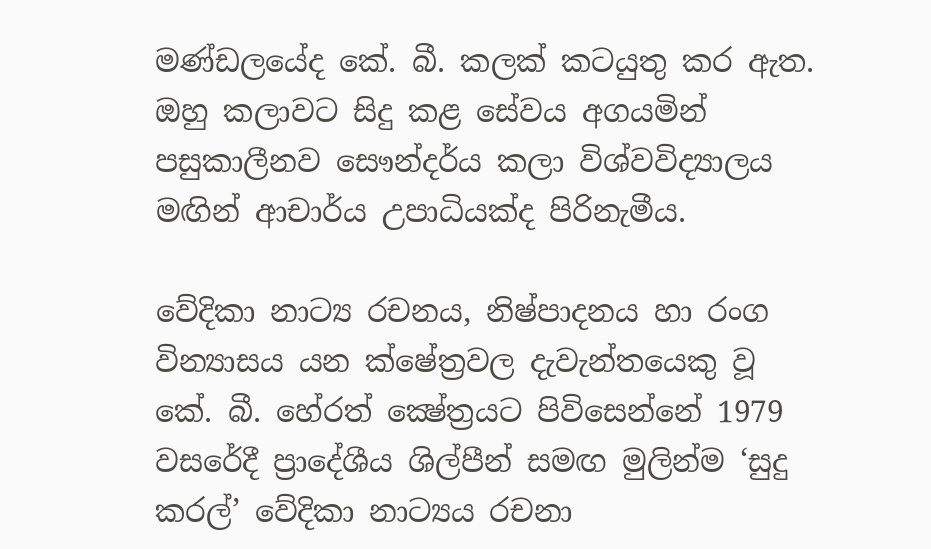මණ්ඩලයේද කේ. බී. කලක් කටයුතු කර ඇත. ඔහු කලාවට සිදු කළ සේවය අගයමින් පසුකාලීනව සෞන්දර්ය කලා විශ්වවිද්‍යාලය මඟින් ආචාර්ය උපාධියක්ද පිරිනැමීය.

වේදිකා නාට්‍ය රචනය, නිෂ්පාදනය හා රංග වින්‍යාසය යන ක්ෂේත්‍රවල දැවැන්තයෙකු වූ කේ. බී. හේරත් ක්‍ෂේත්‍රයට පිවිසෙන්නේ 1979 වසරේදී ප්‍රාදේශීය ශිල්පීන් සමඟ මුලින්ම ‘සුදු කරල්’ වේදිකා නාට්‍යය රචනා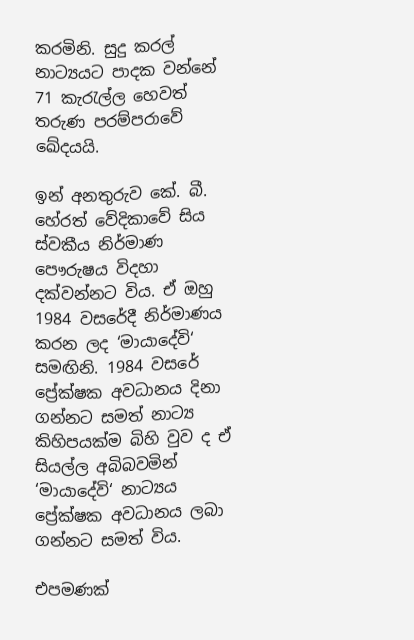කරමිනි. සුදු කරල් නාට්‍යයට පාදක වන්නේ 71 කැරැල්ල හෙවත් තරුණ පරම්පරාවේ ඛේදයයි.

ඉන් අනතුරුව කේ. බී. හේරත් වේදිකාවේ සිය ස්වකීය නිර්මාණ පෞරුෂය විදහා දක්වන්නට විය. ඒ ඔහු 1984 වසරේදී නිර්මාණය කරන ලද ‘මායාදේවි‘ සමඟිනි. 1984 වසරේ ප්‍රේක්ෂක අවධානය දිනා ගන්නට සමත් නාට්‍ය කිහිපයක්ම බිහි වුව ද ඒ සියල්ල අබිබවමින් ‘මායාදේවි‘ නාට්‍යය ප්‍රේක්ෂක අවධානය ලබා ගන්නට සමත් විය.

එපමණක්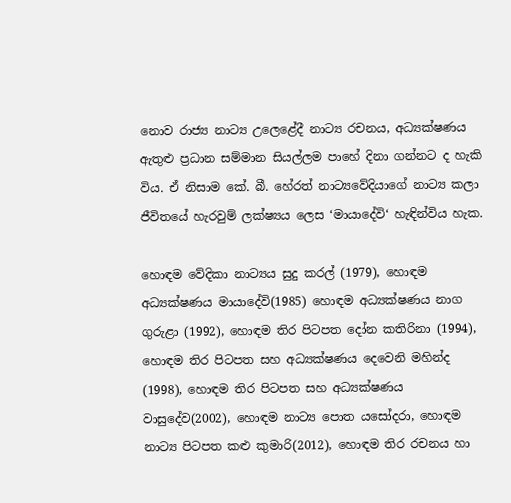නොව රාජ්‍ය නාට්‍ය උලෙළේදී නාට්‍ය රචනය, අධ්‍යක්ෂණය ඇතුළු ප්‍රධාන සම්මාන සියල්ලම පාහේ දිනා ගන්නට ද හැකි විය. ඒ නිසාම කේ. බී. හේරත් නාට්‍යවේදියාගේ නාට්‍ය කලා ජීවිතයේ හැරවුම් ලක්ෂ්‍යය ලෙස ‘මායාදේවි‘ හැඳින්විය හැක.

හොඳම වේදිකා නාට්‍යය සුදු කරල් (1979), හොඳම අධ්‍යක්ෂණය මායාදේවි(1985) හොඳම අධ්‍යක්ෂණය නාග ගුරුළා (1992), හොඳම තිර පිටපත දෝන කතිරිනා (1994), හොඳම තිර පිටපත සහ අධ්‍යක්ෂණය දෙවෙනි මහින්ද (1998), හොඳම තිර පිටපත සහ අධ්‍යක්ෂණය වාසුදේව(2002), හොඳම නාට්‍ය පොත යසෝදරා, හොඳම නාට්‍ය පිටපත කළු කුමාරි(2012), හොඳම තිර රචනය හා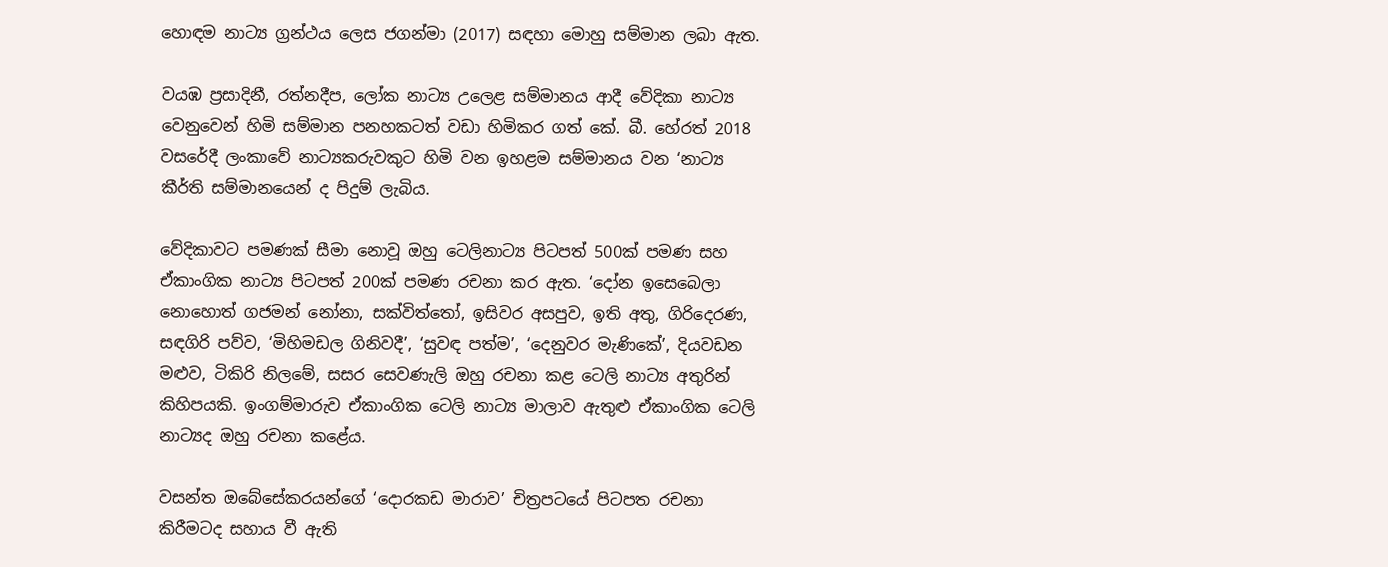හොඳම නාට්‍ය ග්‍රන්ථය ලෙස ජගන්මා (2017) සඳහා මොහු සම්මාන ලබා ඇත.

වයඹ ප්‍රසාදිනී, රත්නදීප, ලෝක නාට්‍ය උලෙළ සම්මානය ආදී වේදිකා නාට්‍ය වෙනුවෙන් හිමි සම්මාන පනහකටත් වඩා හිමිකර ගත් කේ. බී. හේරත් 2018 වසරේදී ලංකාවේ නාට්‍යකරුවකුට හිමි වන ඉහළම සම්මානය වන ‘නාට්‍ය කීර්ති සම්මානයෙන් ද පිදුම් ලැබිය.

වේදිකාවට පමණක් සීමා නොවූ ඔහු ටෙලිනාට්‍ය පිටපත් 500ක් පමණ සහ ඒකාංගික නාට්‍ය පිටපත් 200ක් පමණ රචනා කර ඇත. ‘දෝන ඉසෙබෙලා නොහොත් ගජමන් නෝනා, සක්විත්තෝ, ඉසිවර අසපුව, ඉති අතු, ගිරිදෙරණ, සඳගිරි පව්ව, ‘මිහිමඩල ගිනිවදී’, ‘සුවඳ පත්ම’, ‘දෙනුවර මැණිකේ’, දියවඩන මළුව, ටිකිරි නිලමේ, සසර සෙවණැලි ඔහු රචනා කළ ටෙලි නාට්‍ය අතුරින් කිහිපයකි. ඉංගම්මාරුව ඒකාංගික ටෙලි නාට්‍ය මාලාව ඇතුළු ඒකාංගික ටෙලි නාට්‍යද ඔහු රචනා කළේය.

වසන්ත ඔබේසේකරයන්ගේ ‘දොරකඩ මාරාව’ චිත්‍රපටයේ පිටපත රචනා කිරීමටද සහාය වී ඇති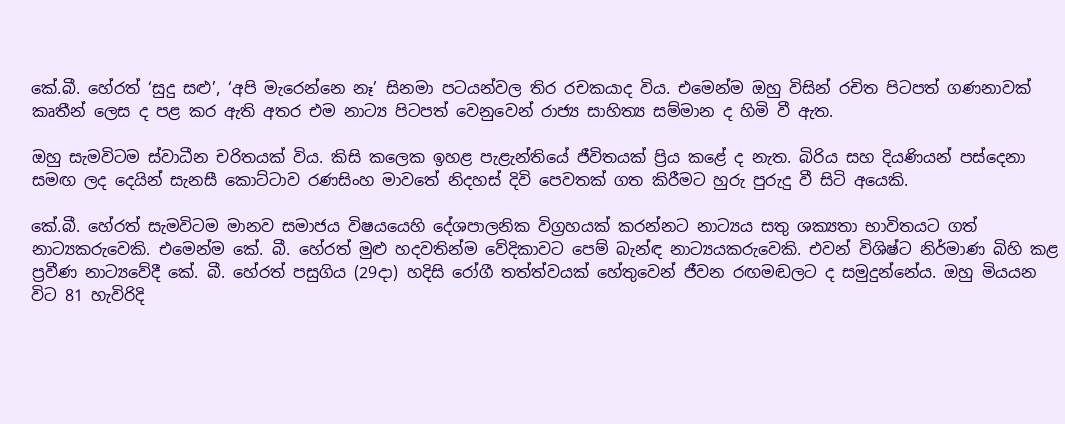කේ.බී. හේරත් ‘සුදු සළු’, ‘අපි මැරෙන්නෙ නෑ’ සිනමා පටයන්වල තිර රචකයාද විය. එමෙන්ම ඔහු විසින් රචිත පිටපත් ගණනාවක් කෘතීන් ලෙස ද පළ කර ඇති අතර එම නාට්‍ය පිටපත් වෙනුවෙන් රාජ්‍ය සාහිත්‍ය සම්මාන ද හිමි වී ඇත.

ඔහු සැමවිටම ස්වාධීන චරිතයක් විය. කිසි කලෙක ඉහළ පැළැන්තියේ ජීවිතයක් ප්‍රිය කළේ ද නැත. බිරිය සහ දියණියන් පස්දෙනා සමඟ ලද දෙයින් සැනසී කොට්ටාව රණසිංහ මාවතේ නිදහස් දිවි පෙවතක් ගත කිරීමට හුරු පුරුදු වී සිටි අයෙකි.

කේ.බී. හේරත් සැමවිටම මානව සමාජය විෂයයෙහි දේශපාලනික විග්‍රහයක් කරන්නට නාට්‍යය සතු ශක්‍යතා භාවිතයට ගත් නාට්‍යකරුවෙකි. එමෙන්ම කේ. බී. හේරත් මුළු හදවතින්ම වේදිකාවට පෙම් බැන්ඳ නාට්‍යයකරුවෙකි. එවන් විශිෂ්ට නිර්මාණ බිහි කළ ප්‍රවීණ නාට්‍යවේදී කේ. බී. හේරත් පසුගිය (29දා) හදිසි රෝගී තත්ත්වයක් හේතුවෙන් ජීවන රඟමඬලට ද සමුදුන්නේය. ඔහු මියයන විට 81 හැවිරිදි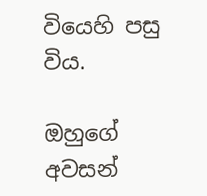වියෙහි පසු විය.

ඔහුගේ අවසන්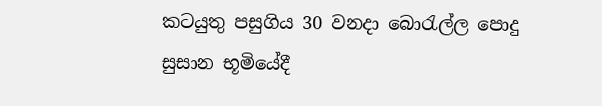කටයුතු පසුගිය 30 වනදා බොරැල්ල පොදු සුසාන භූමියේදී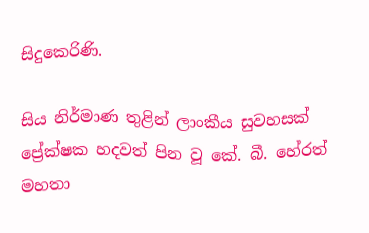සිදුකෙරිණි.

සිය නිර්මාණ තුළින් ලාංකීය සුවහසක් ප්‍රේක්ෂක හදවත් පින වූ කේ. බී. හේරත් මහතා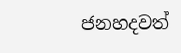ජනහදවත්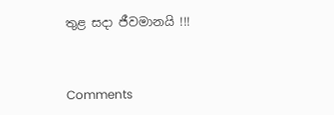තුළ සදා ජීවමානයි !!!



Comments